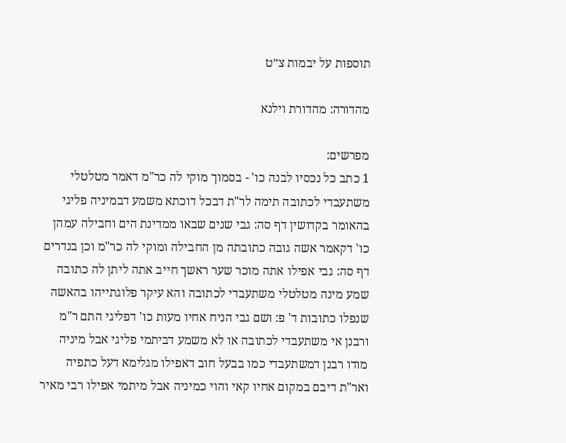תוספות על יבמות צ״ט

מהדורה: מהדורת וילנא

מפרשים:
1 כתב כל נכסיו לבנה כו' - בסמוך מוקי לה כר"מ דאמר מטלטלי משתעבדי לכתובה תימה לר"ת דבכל דוכתא משמע דבמיניה פליגי בהאומר בקדושין דף סה: גבי שנים שבאו ממדינת הים וחבילה עמהן כו' דקאמר אשה גובה כתובתה מן החבילה ומוקי לה כר"מ וכן בנדרים דף סה: גבי אפילו אתה מוכר שער ראשך חייב אתה ליתן לה כתובה שמע מינה מטלטלי משתעבדי לכתובה והא עיקר פלוגתייהו בהאשה שנפלו כתובות ד' פ: ושם גבי הניח אחיו מעות כו' דפליגי התם ר"מ ורבנן אי משתעבדי לכתובה או לא משמע דביתמי פליגי אבל מיניה מודו רבנן דמשתעבדי כמו בבעל חוב דאפילו מגלימא דעל כתפיה ואר"ת דיבם במקום אחיו קאי והוי כמיניה אבל מיתמי אפילו רבי מאיר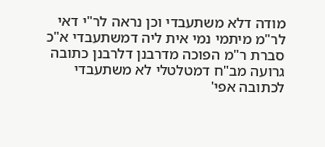מודה דלא משתעבדי וכן נראה לר"י דאי לר"מ מיתמי נמי אית ליה דמשתעבדי א"כ סברת ר"מ הפוכה מדרבנן דלרבנן כתובה גרועה מב"ח דמטלטלי לא משתעבדי לכתובה אפי'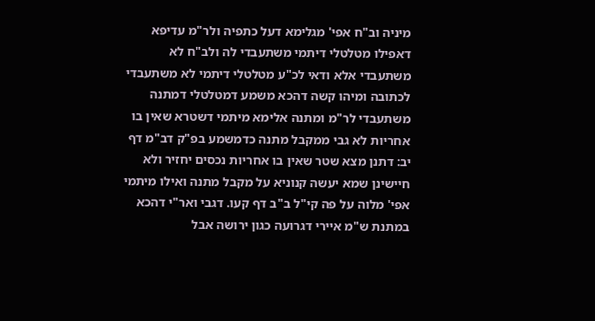מיניה וב"ח אפי' מגלימא דעל כתפיה ולר"מ עדיפא דאפילו מטלטלי דיתמי משתעבדי לה ולב"ח לא משתעבדי אלא ודאי לכ"ע מטלטלי דיתמי לא משתעבדי לכתובה ומיהו קשה דהכא משמע דמטלטלי דמתנה משתעבדי לר"מ ומתנה אלימא מיתמי דשטרא שאין בו אחריות לא גבי ממקבל מתנה כדמשמע בפ"ק דב"מ דף יב: דתנן מצא שטר שאין בו אחריות נכסים יחזיר ולא חיישינן שמא יעשה קנוניא על מקבל מתנה ואילו מיתמי אפי' מלוה על פה קי"ל ב"ב דף קעו. דגבי ואר"י דהכא במתנת ש"מ איירי דגרועה כגון ירושה אבל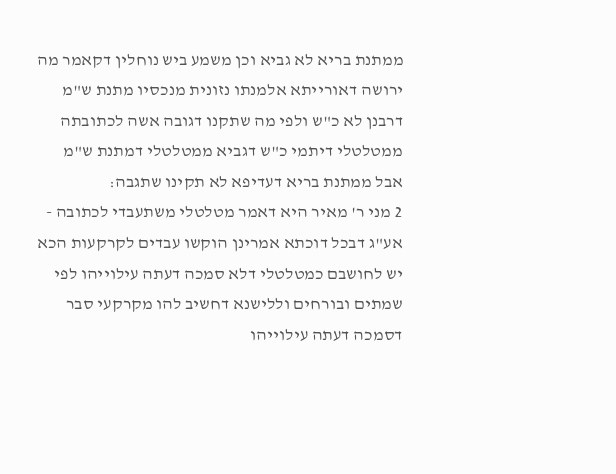ממתנת בריא לא גביא וכן משמע ביש נוחלין דקאמר מה ירושה דאורייתא אלמנתו נזונית מנכסיו מתנת ש"מ דרבנן לא כ"ש ולפי מה שתקנו דגובה אשה לכתובתה ממטלטלי דיתמי כ"ש דגביא ממטלטלי דמתנת ש"מ אבל ממתנת בריא דעדיפא לא תקינו שתגבה:
2 מני ר' מאיר היא דאמר מטלטלי משתעבדי לכתובה - אע"ג דבכל דוכתא אמרינן הוקשו עבדים לקרקעות הכא יש לחושבם כמטלטלי דלא סמכה דעתה עילוייהו לפי שמתים ובורחים וללישנא דחשיב להו מקרקעי סבר דסמכה דעתה עילוייהו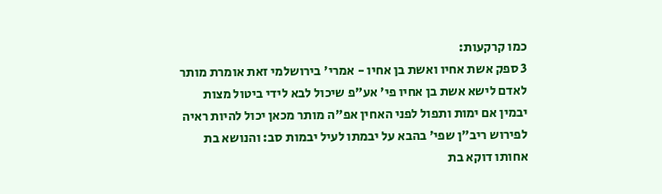כמו קרקעות:
3 ספק אשת אחיו ואשת בן אחיו - אמרי' בירושלמי זאת אומרת מותר לאדם לישא אשת בן אחיו פי' אע"פ שיכול לבא לידי ביטול מצות יבמין אם ימות ותפול לפני האחין אפ"ה מותר מכאן יכול להיות ראיה לפירוש ריב"ן שפי' בהבא על יבמתו לעיל יבמות סב: והנושא בת אחותו דוקא בת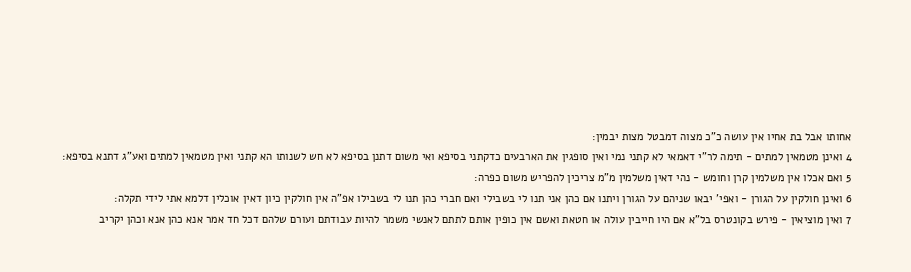אחותו אבל בת אחיו אין עושה כ"כ מצוה דמבטל מצות יבמין:
4 ואינן מטמאין למתים - תימה לר"י דאמאי לא קתני נמי ואין סופגין את הארבעים כדקתני בסיפא ואי משום דתנן בסיפא לא חש לשנותו הא קתני ואין מטמאין למתים ואע"ג דתנא בסיפא:
5 ואם אכלו אין משלמין קרן וחומש - נהי דאין משלמין מ"מ צריכין להפריש משום כפרה:
6 ואינן חולקין על הגורן - ואפי' יבאו שניהם על הגורן ויתנו אם כהן אני תנו לי בשבילי ואם חברי כהן תנו לי בשבילו אפ"ה אין חולקין כיון דאין אוכלין דלמא אתי לידי תקלה:
7 ואין מוציאין - פירש בקונטרס בל"א אם היו חייבין עולה או חטאת ואשם אין כופין אותם לתתם לאנשי משמר להיות עבודתם ועורם שלהם דכל חד אמר אנא כהן אנא וכהן יקריב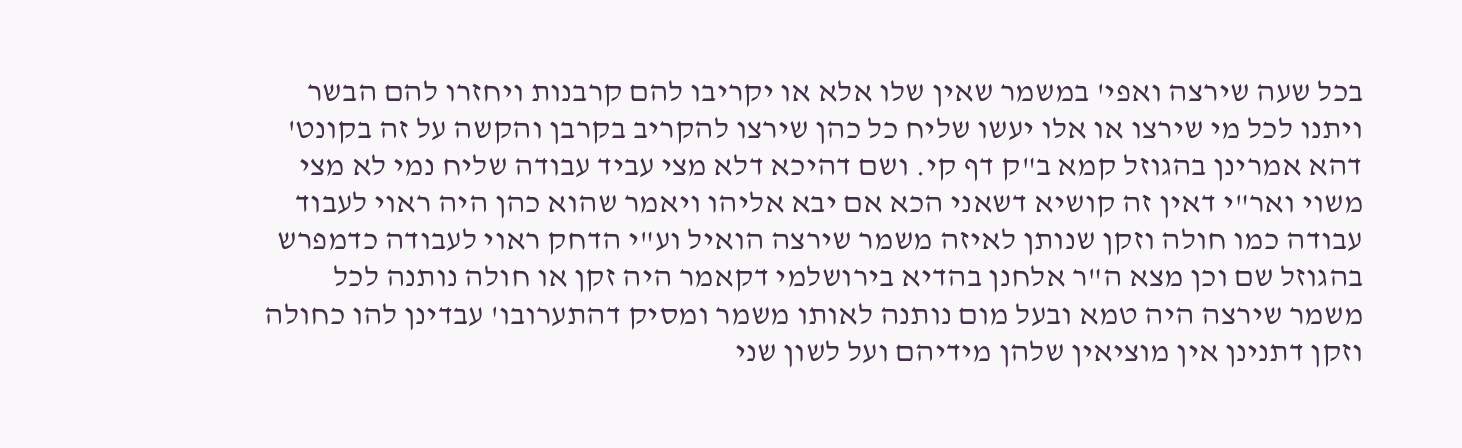בכל שעה שירצה ואפי' במשמר שאין שלו אלא או יקריבו להם קרבנות ויחזרו להם הבשר ויתנו לכל מי שירצו או אלו יעשו שליח כל כהן שירצו להקריב בקרבן והקשה על זה בקונט' דהא אמרינן בהגוזל קמא ב"ק דף קי. ושם דהיכא דלא מצי עביד עבודה שליח נמי לא מצי משוי ואר"י דאין זה קושיא דשאני הכא אם יבא אליהו ויאמר שהוא כהן היה ראוי לעבוד עבודה כמו חולה וזקן שנותן לאיזה משמר שירצה הואיל וע"י הדחק ראוי לעבודה כדמפרש בהגוזל שם וכן מצא ה"ר אלחנן בהדיא בירושלמי דקאמר היה זקן או חולה נותנה לכל משמר שירצה היה טמא ובעל מום נותנה לאותו משמר ומסיק דהתערובו' עבדינן להו כחולה וזקן דתנינן אין מוציאין שלהן מידיהם ועל לשון שני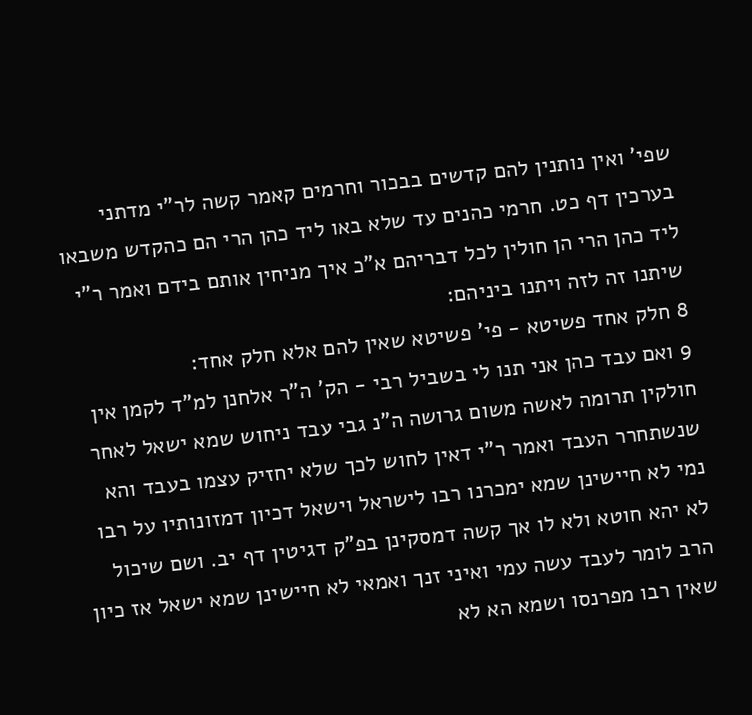שפי' ואין נותנין להם קדשים בבכור וחרמים קאמר קשה לר"י מדתני בערכין דף כט. חרמי כהנים עד שלא באו ליד כהן הרי הם כהקדש משבאו ליד כהן הרי הן חולין לכל דבריהם א"כ איך מניחין אותם בידם ואמר ר"י שיתנו זה לזה ויתנו ביניהם:
8 חלק אחד פשיטא - פי' פשיטא שאין להם אלא חלק אחד:
9 ואם עבד כהן אני תנו לי בשביל רבי - הק' ה"ר אלחנן למ"ד לקמן אין חולקין תרומה לאשה משום גרושה ה"נ גבי עבד ניחוש שמא ישאל לאחר שנשתחרר העבד ואמר ר"י דאין לחוש לכך שלא יחזיק עצמו בעבד והא נמי לא חיישינן שמא ימכרנו רבו לישראל וישאל דכיון דמזונותיו על רבו לא יהא חוטא ולא לו אך קשה דמסקינן בפ"ק דגיטין דף יב. ושם שיכול הרב לומר לעבד עשה עמי ואיני זנך ואמאי לא חיישינן שמא ישאל אז כיון שאין רבו מפרנסו ושמא הא לא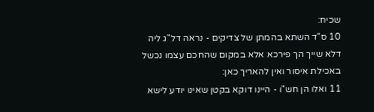שכיח:
10 ס"ד השתא בהמתן של צדיקים - נראה דל"ג ליה דלא שייך הך פירכא אלא במקום שהחכם עצמו נכשל באכילת איסור ואין להאריך כאן:
11 ואלו הן חש"ו - היינו דוקא בקטן שאינו יודע לישא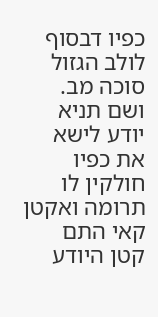כפיו דבסוף לולב הגזול סוכה מב. ושם תניא יודע לישא את כפיו חולקין לו תרומה ואקטן קאי התם קטן היודע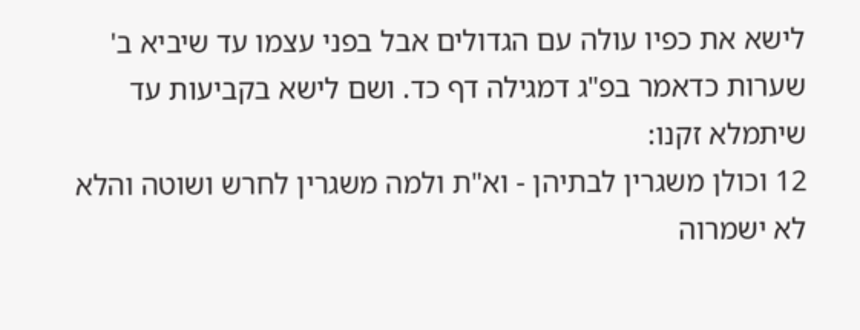לישא את כפיו עולה עם הגדולים אבל בפני עצמו עד שיביא ב' שערות כדאמר בפ"ג דמגילה דף כד. ושם לישא בקביעות עד שיתמלא זקנו:
12 וכולן משגרין לבתיהן - וא"ת ולמה משגרין לחרש ושוטה והלא לא ישמרוה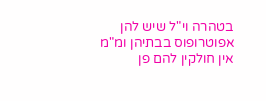בטהרה וי"ל שיש להן אפוטרופוס בבתיהן ומ"מ אין חולקין להם פן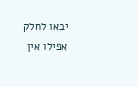יבאו לחלק אפילו אין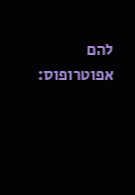להם אפוטרופוס: